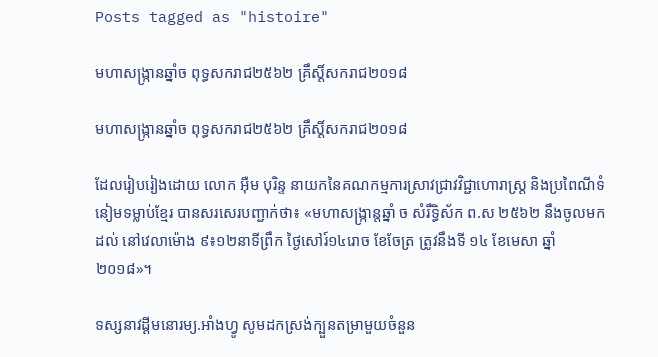Posts tagged as "histoire"

មហាសង្ក្រានឆ្នាំច ពុទ្ធសករាជ២៥៦២ គ្រឹស្ដិ៍សករាជ២០១៨

មហាសង្ក្រានឆ្នាំច ពុទ្ធសករាជ២៥៦២ គ្រឹស្ដិ៍សករាជ២០១៨

ដែលរៀបរៀងដោយ លោក អ៊ឺម បុរិន្ទ នាយកនៃគណកម្មការស្រាវជ្រាវវិជ្ជាហោរាស្ត្រ និងប្រពៃណីទំនៀមទម្លាប់ខ្មែរ បានសរសេរបញ្ជាក់ថា៖ «មហាសង្ក្រាន្តឆ្នាំ ច សំរឹទ្ធិស័ក ព.ស ២៥៦២ នឹងចូលមកដល់ នៅវេលាម៉ោង ៩៖១២នាទីព្រឹក ថ្ងៃសៅរ៍១៤រោច ខែចែត្រ ត្រូវនឹងទី ១៤ ខែមេសា ឆ្នាំ ២០១៨»។

ទស្សនាវដ្ដីមនោរម្យ.អាំងហ្វូ សូមដកស្រង់ក្បួនតម្រាមួយចំនួន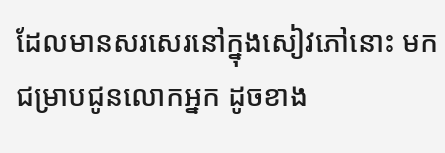ដែលមានសរសេរនៅក្នុងសៀវភៅនោះ មកជម្រាបជូនលោកអ្នក ដូចខាង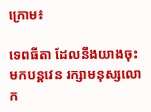ក្រោម៖

ទេពធីតា ដែលនឹងយាងចុះមកបន្តវេន រក្សាមនុស្សលោក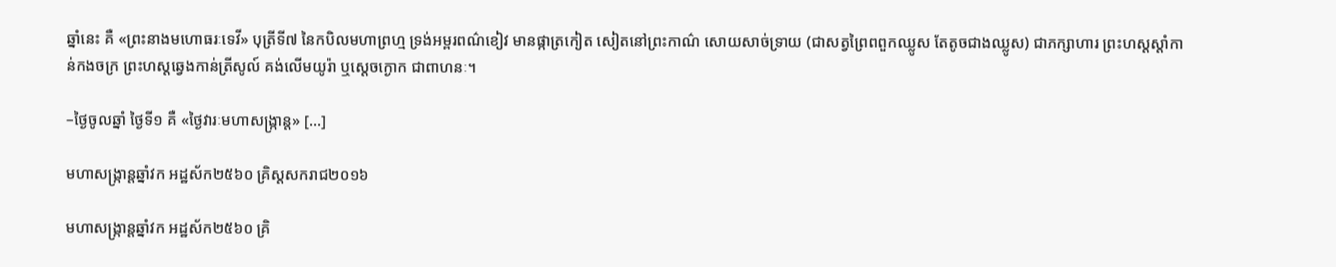ឆ្នាំនេះ គឺ «ព្រះនាងមហោធរៈទេវី» បុត្រីទី៧ នៃកបិលមហាព្រហ្ម ទ្រង់អម្ពរពណ៌ខៀវ មានផ្កាត្រកៀត សៀតនៅព្រះកាណ៌ សោយសាច់ទ្រាយ (ជាសត្វព្រៃពពួកឈ្លូស តែតូចជាងឈ្លូស) ជាភក្សាហារ ព្រះហស្តស្តាំកាន់កងចក្រ ព្រះហស្តឆ្វេងកាន់ត្រីសូល៍ គង់លើមយូរ៉ា ឬស្ដេចក្ងោក ជាពាហនៈ។

–ថ្ងៃចូលឆ្នាំ ថ្ងៃទី១ គឺ «ថ្ងៃវារៈមហាសង្ក្រាន្ត» [...]

មហាសង្ក្រាន្តឆ្នាំវក អដ្ឋស័ក២៥៦០ គ្រិស្តសករាជ២០១៦

មហាសង្ក្រាន្តឆ្នាំវក អដ្ឋស័ក២៥៦០ គ្រិ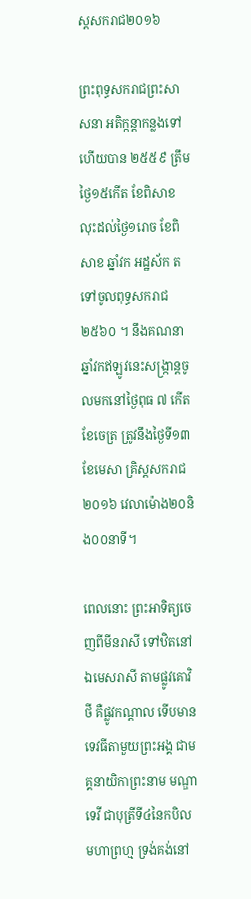ស្តសករាជ២០១៦

ព្រះពុទ្ធសករាជព្រះសាសនា អតិក្កន្តាកន្លងទៅហើយបាន ២៥៥៩ ត្រឹមថ្ងៃ១៥កើត ខែពិសាខ លុះដល់ថ្ងៃ១រោច ខែពិសាខ ឆ្នាំវក អដ្ឋស័ក តទៅចូលពុទ្ធសករាជ ២៥៦០ ។ នឹងគណនាឆ្នាំវកឥឡូវនេះសង្ក្រាន្តចូលមកនៅថ្ងៃពុធ ៧ កើត ខែចេត្រ ត្រូវនឹងថ្ងៃទី១៣ ខែមេសា គ្រិស្តសករាជ ២០១៦ វេលាម៉ោង២០និង០០នាទី។

ពេលនោះ ព្រះអាទិត្យចេញពីមីនរាសី ទៅឋិតនៅឯមេសរាសី តាមផ្លូវគោវិថី គឺផ្លូវកណ្តាល ទើបមានទេវធីតាមួយព្រះអង្គ ជាមគ្គនាយិកាព្រះនាម មណ្ឌាទេវី ជាបុត្រីទី៤នៃកបិលមហាព្រហ្ម ទ្រង់គង់នៅ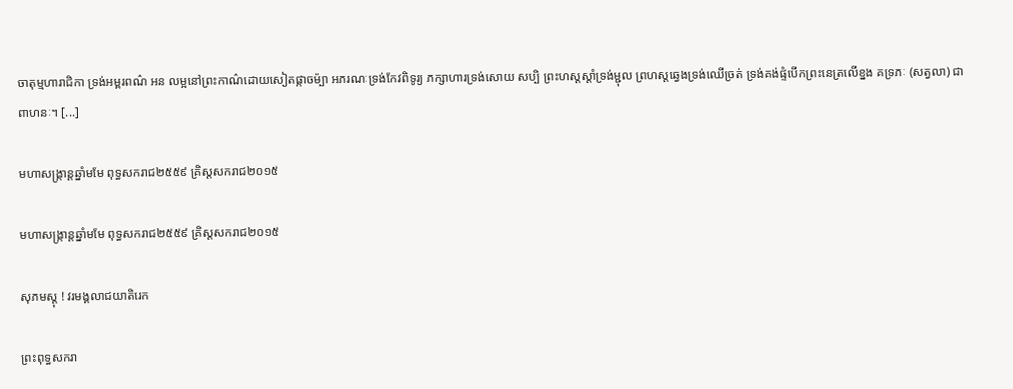ចាតុម្មហារាជិកា ទ្រង់អម្ពរពណ៌ អន លម្អនៅព្រះកាណ៌ដោយសៀតផ្កាចម៉្បា អភរណៈទ្រង់កែវពិទូរ្យ ភក្សាហារទ្រង់សោយ សប្បិ ព្រះហស្តស្តាំទ្រង់ម្ជុល ព្រហស្តឆ្វេងទ្រង់ឈើច្រត់ ទ្រង់គង់ផ្ទំបើកព្រះនេត្រលើខ្នង គទ្រភៈ (សត្វលា) ជាពាហនៈ។ [...]

មហាសង្ក្រាន្តឆ្នាំមមែ ពុទ្ធសករាជ២៥៥៩ គ្រិស្តសករាជ២០១៥

មហាសង្ក្រាន្តឆ្នាំមមែ ពុទ្ធសករាជ២៥៥៩ គ្រិស្តសករាជ២០១៥

សុភមស្តុ ! វរមង្គលាជយាតិរេក

ព្រះពុទ្ធសករា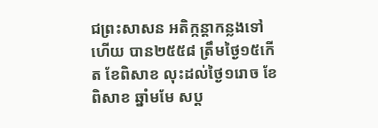ជព្រះសាសន អតិក្កន្តាកន្លងទៅហើយ បាន២៥៥៨ ត្រឹមថ្ងៃ១៥កើត ខែពិសាខ លុះដល់ថ្ងៃ១រោច ខែពិសាខ ឆ្នាំមមែ សប្ដ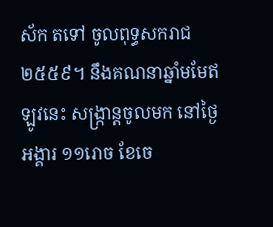ស័ក តទៅ ចូលពុទ្ធសករាជ ២៥៥៩។ នឹងគណនាឆ្នាំមមែឥឡូវនេះ សង្ក្រាន្តចូលមក នៅថ្ងៃអង្គារ ១១រោច ខែចេ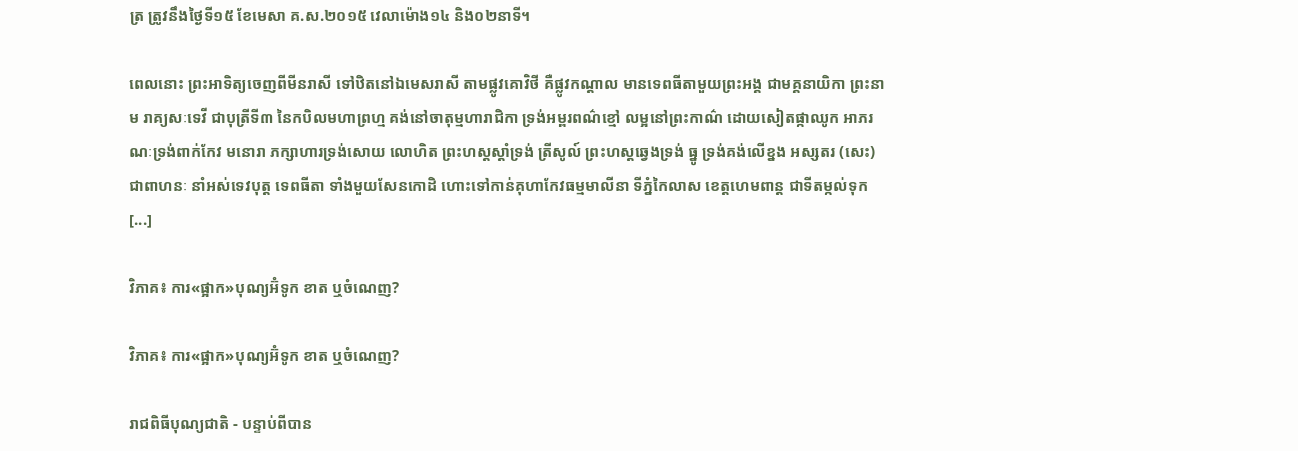ត្រ ត្រូវនឹងថ្ងៃទី១៥ ខែមេសា គ.ស.២០១៥ វេលាម៉ោង១៤ និង០២នាទី។

ពេលនោះ ព្រះអាទិត្យចេញពីមីនរាសី ទៅឋិតនៅឯមេសរាសី តាមផ្លូវគោវិថី គឺផ្លូវកណ្ដាល មានទេពធីតាមួយព្រះអង្គ ជាមគ្គនាយិកា ព្រះនាម រាគ្យសៈទេវី ជាបុត្រីទី៣ នៃកបិលមហាព្រហ្ម គង់នៅចាតុម្មហារាជិកា ទ្រង់អម្ពរពណ៌ខ្មៅ លម្អនៅព្រះកាណ៌ ដោយសៀតផ្កាឈូក អាភរណៈទ្រង់ពាក់កែវ មនោរា ភក្សាហារទ្រង់សោយ លោហិត ព្រះហស្តស្ដាំទ្រង់ ត្រីសូល៍ ព្រះហស្តឆ្វេងទ្រង់ ធ្នូ ទ្រង់គង់លើខ្នង អស្សតរ (សេះ) ជាពាហនៈ នាំអស់ទេវបុត្ត ទេពធីតា ទាំងមួយសែនកោដិ ហោះទៅកាន់គុហាកែវធម្មមាលីនា ទីភ្នំកៃលាស ខេត្តហេមពាន្ត ជាទីតម្កល់ទុក [...]

វិភាគ៖ ការ«ផ្អាក»បុណ្យអ៊ំទូក ខាត ឬចំណេញ?

វិភាគ៖ ការ«ផ្អាក»បុណ្យអ៊ំទូក ខាត ឬចំណេញ?

រាជពិធីបុណ្យជាតិ - បន្ទាប់ពីបាន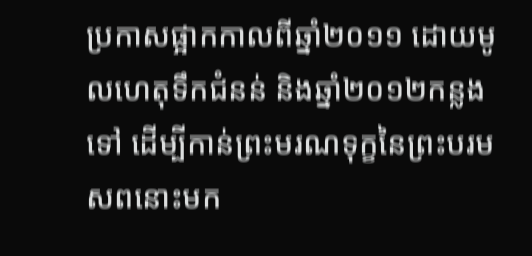ប្រកាសផ្អាកកាលពីឆ្នាំ២០១១ ដោយមូលហេតុទឹកជំនន់ និងឆ្នាំ២០១២កន្លងទៅ ដើម្បីកាន់ព្រះមរណទុក្ខនៃព្រះបរមសពនោះមក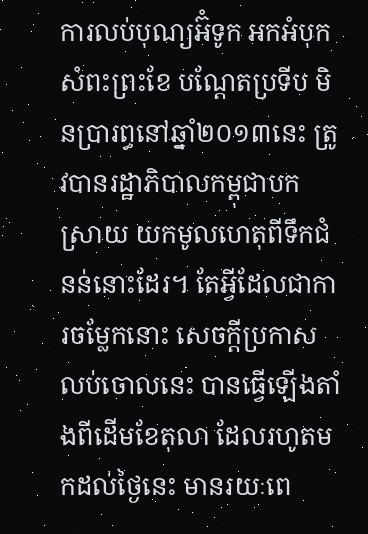ការលប់បុណ្យអ៊ំទូក អកអំបុក សំពះព្រះខែ បណ្ដែតប្រទីប មិនប្រារព្ធនៅឆ្នាំ២០១៣នេះ ត្រូវបានរដ្ឋាភិបាលកម្ពុជាបកស្រាយ យកមូលហេតុពីទឹកជំនន់នោះដែរ។ តែអ្វីដែលជាការចម្លែកនោះ សេចក្ដីប្រកាសលប់ចោលនេះ បានធ្វើឡើងតាំងពីដើមខែតុលា ដែលរហូតមកដល់ថ្ងៃនេះ មានរយៈពេ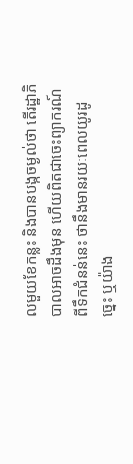លមួយខែកន្លះ និងបានបង្កចម្ងល់ថា តើរដ្ឋាភិបាលអាចដឹងមុន ហើយពិតជាចេះព្យាករណ៍ពីទឹកជំនន់នេះ ថានឹងមានរយៈពេលយូរដូច្នេះ ឬយ៉ាង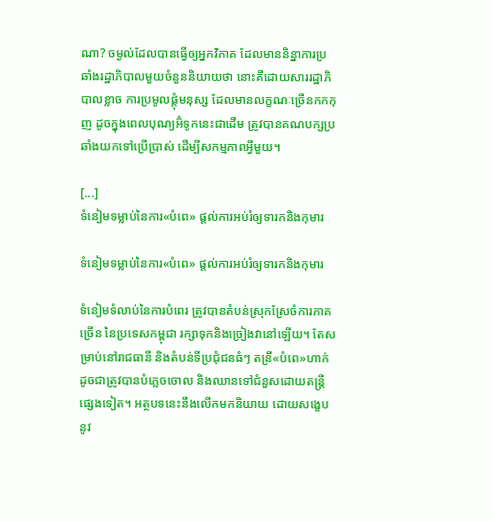ណា? ចម្ងល់ដែលបានធ្វើឲ្យអ្នកវិភាគ ដែលមាននិន្នាការប្រឆាំងរដ្ឋាភិបាលមួយចំនួននិយាយថា នោះគឺដោយសាររដ្ឋាភិបាលខ្លាច ការប្រមូលផ្ដុំមនុស្ស ដែលមានលក្ខណៈច្រើនកកកុញ ដូចក្នុងពេលបុណ្យអ៊ំទូកនេះជាដើម ត្រូវបានគណបក្សប្រឆាំងយកទៅប្រើប្រាស់ ដើម្បីសកម្មភាពអ្វីមួយ។

[...]
ទំនៀមទម្លាប់នៃការ«បំពេ» ផ្ដល់ការអប់រំឲ្យទារកនិងកុមារ

ទំនៀមទម្លាប់នៃការ«បំពេ» ផ្ដល់ការអប់រំឲ្យទារកនិងកុមារ

ទំនៀមទំលាប់នៃការបំពេរ ត្រូវបានតំបន់ស្រុកស្រែចំការភាគច្រើន នៃប្រទេសកម្ពុជា រក្សាទុកនិងច្រៀងវានៅឡើយ។ តែសម្រាប់នៅរាជធានី និងតំបន់ទីប្រជុំជនធំៗ តន្រី«បំពេ»ហាក់ដូចជាត្រូវបានបំភ្លេចចោល និងឈានទៅជំនួសដោយតន្ត្រីផ្សេងទៀត។ អត្ថបទនេះនឹងលើកមកនិយាយ ដោយសង្ខេប នូវ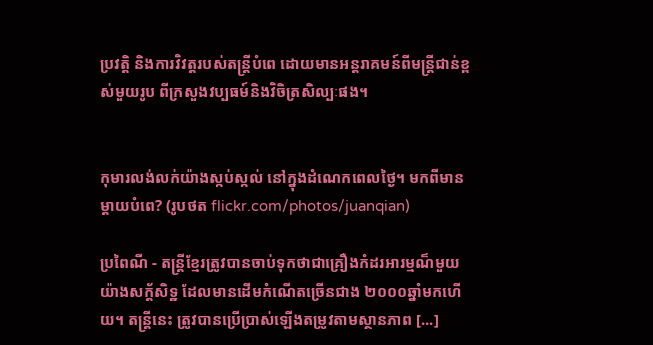ប្រវត្តិ និងការវិវត្តរបស់តន្ត្រីបំពេ ដោយមានអន្តរាគមន៍ពីមន្ត្រីជាន់ខ្ពស់មួយរូប ពីក្រសួងវប្បធម៍និងវិចិត្រសិល្បៈផង។


កុមារលង់លក់យ៉ាងស្កប់ស្កល់ នៅក្នុងដំណេកពេលថ្ងៃ។ មកពីមានម្ដាយបំពេ? (រូបថត flickr.com/photos/juanqian)

ប្រពៃណី - តន្រ្តីខ្មែរត្រូវបានចាប់ទុកថាជាគ្រឿងកំដរអារម្មណ៏មួយយ៉ាងសក្ត័សិទ្ឋ ដែលមានដើមកំណើតច្រើនជាង ២០០០ឆ្នាំមកហើយ។ តន្រ្តីនេះ ត្រូវបានប្រើប្រាស់ឡើងតម្រូវតាមស្ថានភាព [...]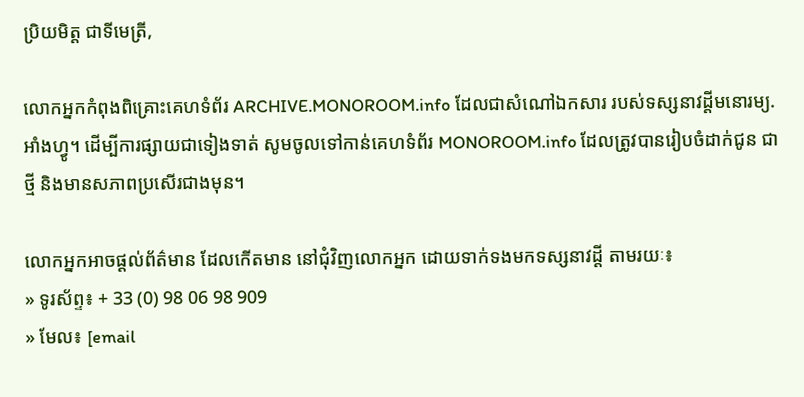ប្រិយមិត្ត ជាទីមេត្រី,

លោកអ្នកកំពុងពិគ្រោះគេហទំព័រ ARCHIVE.MONOROOM.info ដែលជាសំណៅឯកសារ របស់ទស្សនាវដ្ដីមនោរម្យ.អាំងហ្វូ។ ដើម្បីការផ្សាយជាទៀងទាត់ សូមចូលទៅកាន់គេហទំព័រ MONOROOM.info ដែលត្រូវបានរៀបចំដាក់ជូន ជាថ្មី និងមានសភាពប្រសើរជាងមុន។

លោកអ្នកអាចផ្ដល់ព័ត៌មាន ដែលកើតមាន នៅជុំវិញលោកអ្នក ដោយទាក់ទងមកទស្សនាវដ្ដី តាមរយៈ៖
» ទូរស័ព្ទ៖ + 33 (0) 98 06 98 909
» មែល៖ [email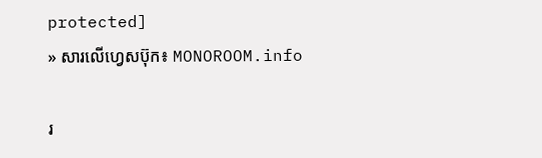protected]
» សារលើហ្វេសប៊ុក៖ MONOROOM.info

រ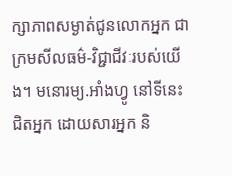ក្សាភាពសម្ងាត់ជូនលោកអ្នក ជាក្រមសីលធម៌-វិជ្ជាជីវៈរបស់យើង។ មនោរម្យ.អាំងហ្វូ នៅទីនេះ ជិតអ្នក ដោយសារអ្នក និ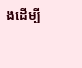ងដើម្បី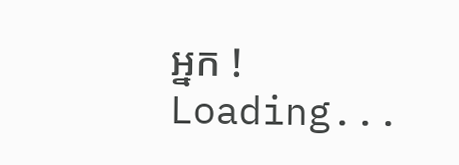អ្នក !
Loading...